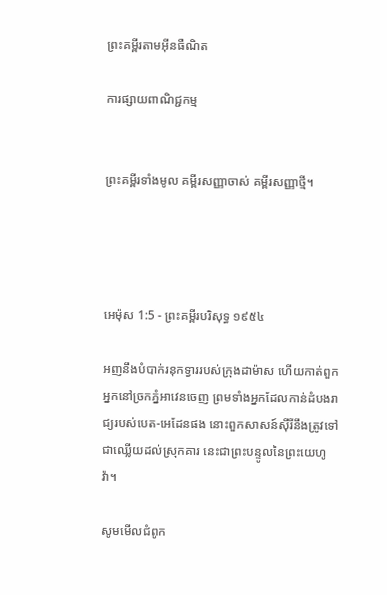ព្រះគម្ពីរតាមអ៊ីនធឺណិត

ការផ្សាយពាណិជ្ជកម្ម


ព្រះគម្ពីរទាំងមូល គម្ពីរសញ្ញាចាស់ គម្ពីរសញ្ញាថ្មី។




អេម៉ុស 1:5 - ព្រះគម្ពីរបរិសុទ្ធ ១៩៥៤

អញនឹងបំបាក់រនុកទ្វាររបស់ក្រុងដាម៉ាស ហើយកាត់ពួកអ្នកនៅច្រកភ្នំអាវេនចេញ ព្រមទាំងអ្នកដែលកាន់ដំបងរាជ្យរបស់បេត-អេដែនផង នោះពួកសាសន៍ស៊ីរីនឹងត្រូវទៅជាឈ្លើយដល់ស្រុកគារ នេះជាព្រះ‌បន្ទូលនៃព្រះ‌យេហូវ៉ា។

សូមមើលជំពូក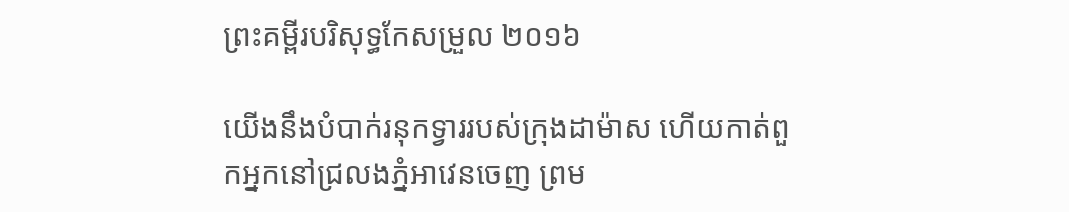ព្រះគម្ពីរបរិសុទ្ធកែសម្រួល ២០១៦

យើងនឹងបំបាក់រនុកទ្វាររបស់ក្រុងដាម៉ាស ហើយកាត់ពួកអ្នកនៅជ្រលងភ្នំអាវេនចេញ ព្រម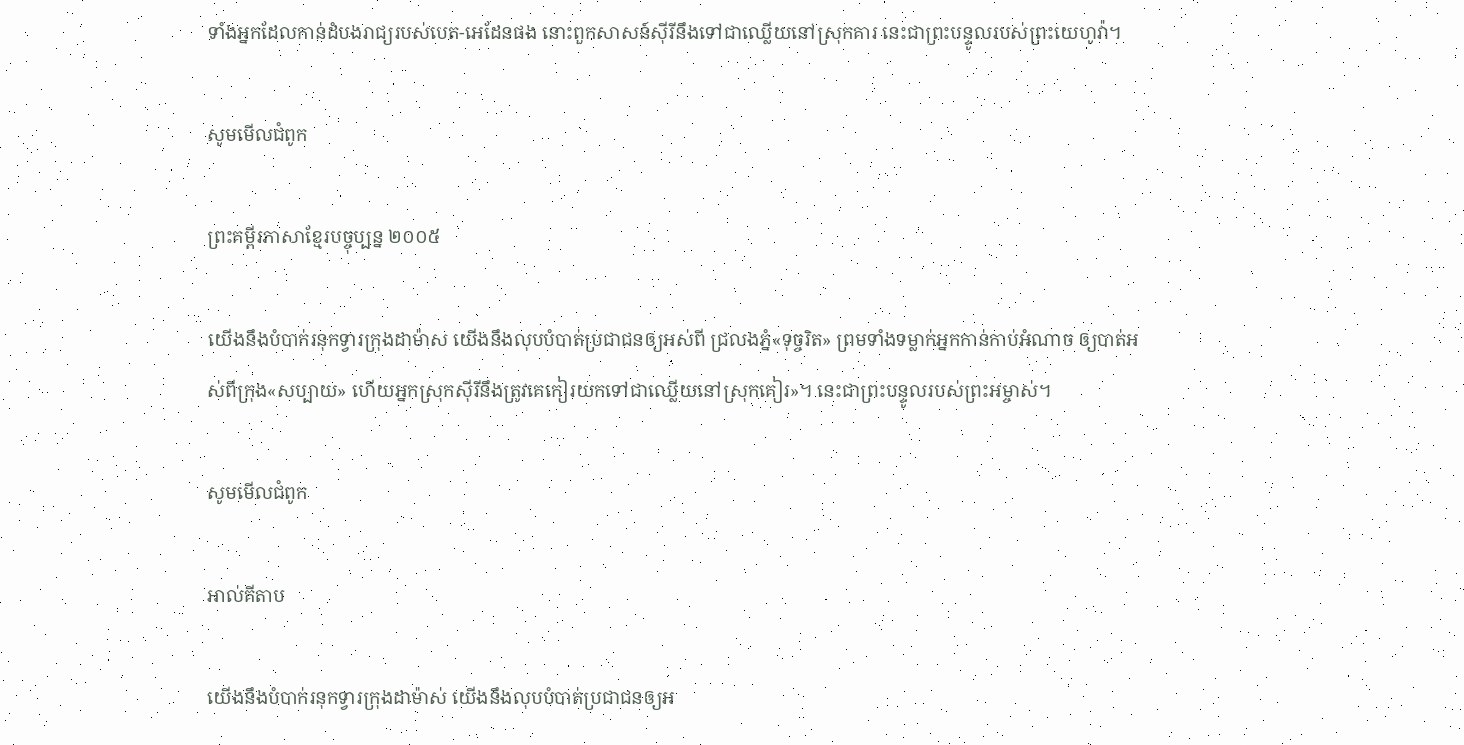ទាំងអ្នកដែលកាន់ដំបងរាជ្យរបស់បេត-អេដែនផង នោះពួកសាសន៍ស៊ីរីនឹងទៅជាឈ្លើយនៅស្រុកគារ នេះជាព្រះបន្ទូលរបស់ព្រះ‌យេហូវ៉ា។

សូមមើលជំពូក

ព្រះគម្ពីរភាសាខ្មែរបច្ចុប្បន្ន ២០០៥

យើងនឹងបំបាក់រនុកទ្វារក្រុងដាម៉ាស យើងនឹងលុបបំបាត់ប្រជា‌ជនឲ្យអស់ពី ជ្រលងភ្នំ«ទុច្ចរិត» ព្រមទាំងទម្លាក់អ្នកកាន់កាប់អំណាច ឲ្យបាត់អស់ពីក្រុង«សប្បាយ» ហើយអ្នកស្រុកស៊ីរីនឹងត្រូវគេកៀរយកទៅជាឈ្លើយនៅស្រុកគៀរ»។ នេះជាព្រះ‌បន្ទូលរបស់ព្រះ‌អម្ចាស់។

សូមមើលជំពូក

អាល់គីតាប

យើងនឹងបំបាក់រនុកទ្វារក្រុងដាម៉ាស់ យើងនឹងលុបបំបាត់ប្រជា‌ជនឲ្យអ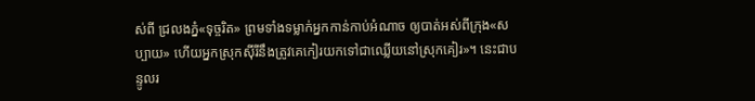ស់ពី ជ្រលងភ្នំ«ទុច្ចរិត» ព្រមទាំងទម្លាក់អ្នកកាន់កាប់អំណាច ឲ្យបាត់អស់ពីក្រុង«សប្បាយ» ហើយអ្នកស្រុកស៊ីរីនឹងត្រូវគេកៀរយកទៅជាឈ្លើយនៅស្រុកគៀរ»។ នេះជាបន្ទូលរ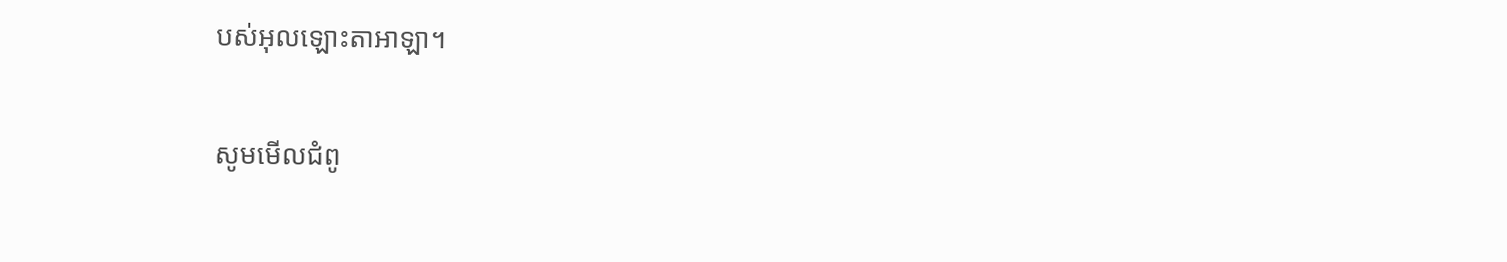បស់អុលឡោះ‌តាអាឡា។

សូមមើលជំពូ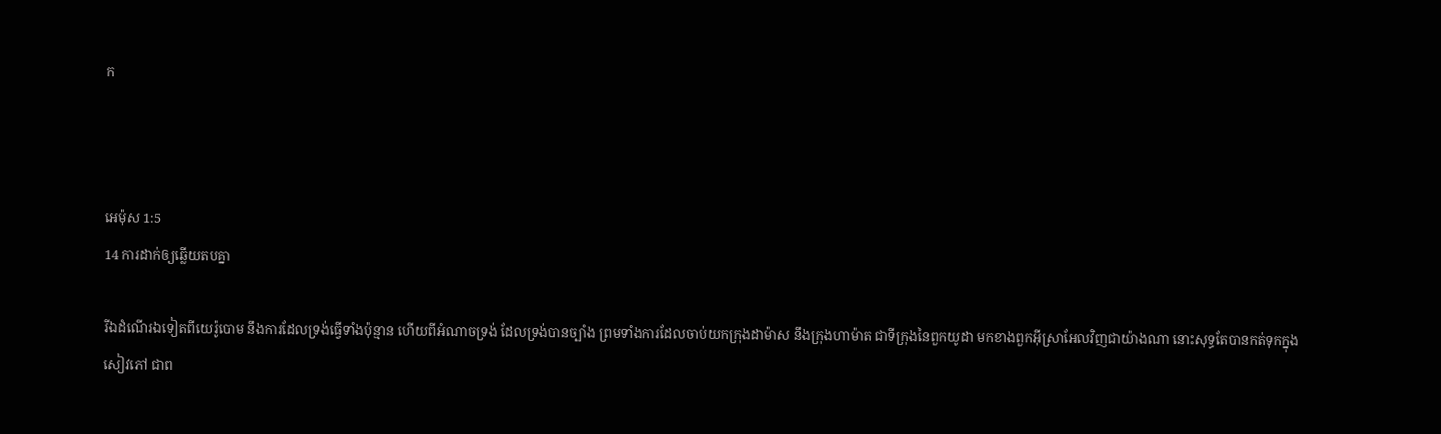ក



អេម៉ុស 1:5
14 ការដាក់ឲ្យឆ្លើយតបគ្នា

រីឯដំណើរឯទៀតពីយេរ៉ូ‌បោម នឹងការដែលទ្រង់ធ្វើទាំងប៉ុន្មាន ហើយពីអំណាចទ្រង់ ដែលទ្រង់បានច្បាំង ព្រមទាំងការដែលចាប់យកក្រុងដាម៉ាស នឹងក្រុងហាម៉ាត ជាទីក្រុងនៃពួកយូដា មកខាងពួកអ៊ីស្រាអែលវិញជាយ៉ាងណា នោះសុទ្ធតែបានកត់ទុកក្នុងសៀវភៅ ជាព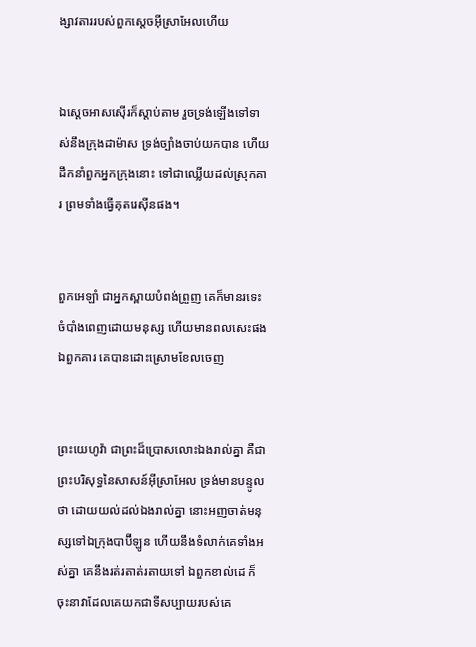ង្សាវតាររបស់ពួកស្តេចអ៊ីស្រាអែលហើយ


ឯស្តេចអាសស៊ើរក៏ស្តាប់តាម រួចទ្រង់ឡើងទៅទាស់នឹងក្រុងដាម៉ាស ទ្រង់ច្បាំងចាប់យកបាន ហើយដឹក‌នាំពួកអ្នកក្រុងនោះ ទៅជាឈ្លើយដល់ស្រុកគារ ព្រមទាំងធ្វើគុតរេស៊ីនផង។


ពួកអេឡាំ ជាអ្នកស្ពាយបំពង់ព្រួញ គេក៏មានរទេះចំបាំងពេញដោយមនុស្ស ហើយមានពលសេះផង ឯពួកគារ គេបានដោះស្រោមខែលចេញ


ព្រះ‌យេហូវ៉ា ជាព្រះដ៏ប្រោសលោះឯងរាល់គ្នា គឺជាព្រះបរិសុទ្ធនៃសាសន៍អ៊ីស្រាអែល ទ្រង់មានបន្ទូលថា ដោយយល់ដល់ឯងរាល់គ្នា នោះអញចាត់មនុស្សទៅឯក្រុងបាប៊ីឡូន ហើយនឹងទំលាក់គេទាំងអស់គ្នា គេនឹងរត់រតាត់‌រតាយទៅ ឯពួកខាល់ដេ ក៏ចុះនាវាដែលគេយកជាទីសប្បាយរបស់គេ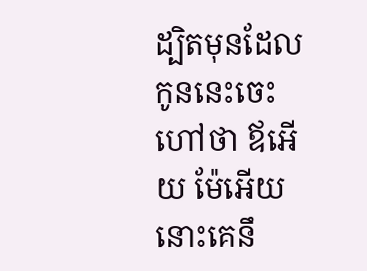ដ្បិតមុនដែលកូននេះចេះហៅថា ឪអើយ ម៉ែអើយ នោះគេនឹ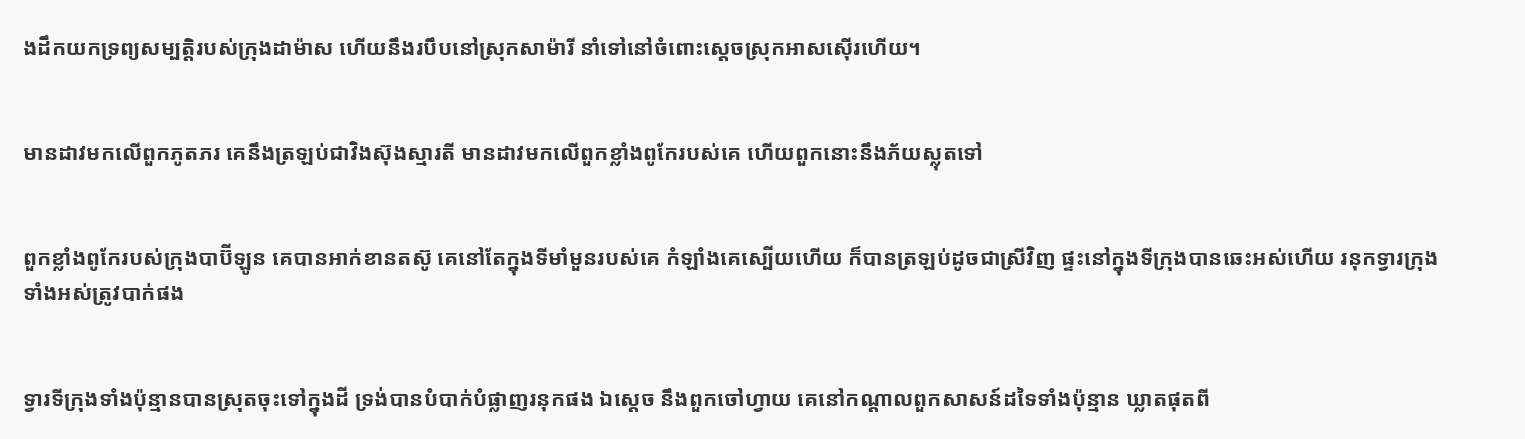ងដឹកយកទ្រព្យសម្បត្តិរបស់ក្រុងដាម៉ាស ហើយនឹងរបឹបនៅស្រុកសាម៉ារី នាំទៅនៅចំពោះស្តេចស្រុកអាសស៊ើរហើយ។


មានដាវមកលើពួកភូត‌ភរ គេនឹងត្រឡប់ជាវិង‌ស៊ុងស្មារតី មានដាវមកលើពួកខ្លាំងពូកែរបស់គេ ហើយពួកនោះនឹងភ័យស្លុតទៅ


ពួកខ្លាំងពូកែរបស់ក្រុងបាប៊ីឡូន គេបានអាក់‌ខានតស៊ូ គេនៅតែក្នុងទីមាំ‌មួនរបស់គេ កំឡាំងគេស្បើយហើយ ក៏បានត្រឡប់ដូចជាស្រីវិញ ផ្ទះនៅក្នុងទីក្រុងបានឆេះអស់ហើយ រនុកទ្វារក្រុងទាំងអស់ត្រូវបាក់ផង


ទ្វារទីក្រុងទាំងប៉ុន្មានបានស្រុតចុះទៅក្នុងដី ទ្រង់បានបំបាក់បំផ្លាញរនុកផង ឯស្តេច នឹងពួកចៅហ្វាយ គេនៅកណ្តាលពួកសាសន៍ដទៃទាំងប៉ុន្មាន ឃ្លាតផុតពី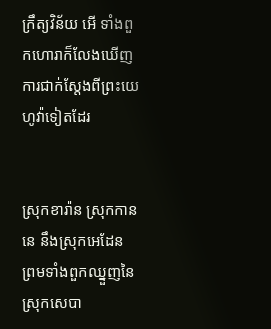ក្រឹត្យ‌វិន័យ អើ ទាំងពួកហោរាក៏លែងឃើញការជាក់ស្តែងពីព្រះ‌យេហូវ៉ាទៀតដែរ


ស្រុកខារ៉ាន ស្រុកកាននេ នឹងស្រុកអេដែន ព្រមទាំងពួកឈ្នួញនៃស្រុកសេបា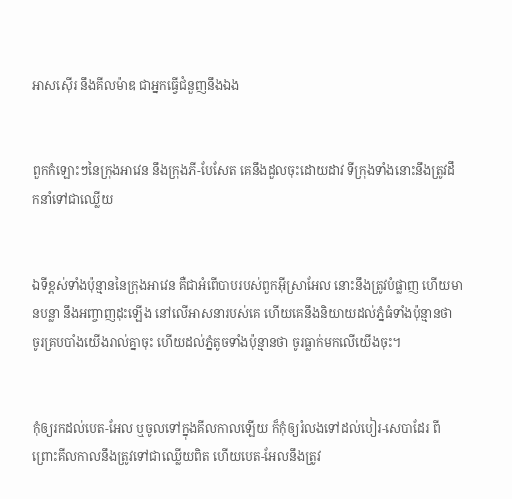អាសស៊ើរ នឹងគីលម៉ាឌ ជាអ្នកធ្វើជំនួញនឹងឯង


ពួកកំឡោះៗនៃក្រុងអាវេន នឹងក្រុងភី-បែសែត គេនឹងដួលចុះដោយដាវ ទីក្រុងទាំងនោះនឹងត្រូវដឹក‌នាំទៅជាឈ្លើយ


ឯទីខ្ពស់ទាំងប៉ុន្មាននៃក្រុងអាវេន គឺជាអំពើបាបរបស់ពួកអ៊ីស្រាអែល នោះនឹងត្រូវបំផ្លាញ ហើយមានបន្លា នឹងអញ្ចាញដុះឡើង នៅលើអាសនារបស់គេ ហើយគេនឹងនិយាយដល់ភ្នំធំទាំងប៉ុន្មានថា ចូរគ្របបាំងយើងរាល់គ្នាចុះ ហើយដល់ភ្នំតូចទាំងប៉ុន្មានថា ចូរធ្លាក់មកលើយើងចុះ។


កុំឲ្យរកដល់បេត-អែល ឬចូលទៅក្នុងគីលកាលឡើយ ក៏កុំឲ្យរំលងទៅដល់បៀរ-សេបាដែរ ពីព្រោះគីលកាលនឹងត្រូវទៅជាឈ្លើយពិត ហើយបេត-អែលនឹងត្រូវ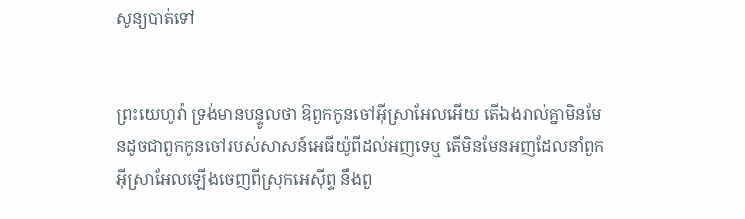សូន្យបាត់ទៅ


ព្រះ‌យេហូវ៉ា ទ្រង់មានបន្ទូលថា ឱពួកកូនចៅអ៊ីស្រាអែលអើយ តើឯងរាល់គ្នាមិនមែនដូចជាពួកកូនចៅរបស់សាសន៍អេធីយ៉ូពីដល់អញទេឬ តើមិនមែនអញដែលនាំពួកអ៊ីស្រាអែលឡើងចេញពីស្រុកអេស៊ីព្ទ នឹងពួ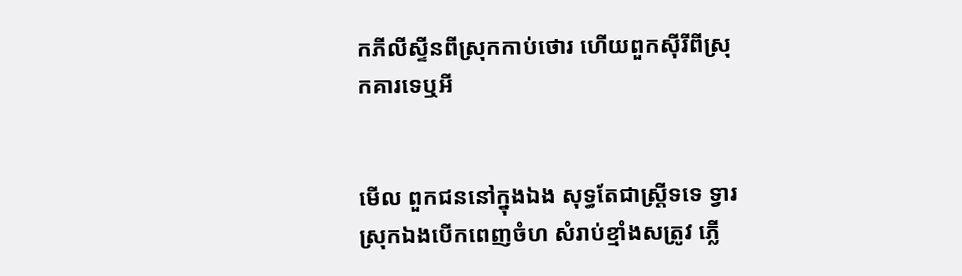កភីលីស្ទីនពីស្រុកកាប់ថោរ ហើយពួកស៊ីរីពីស្រុកគារទេឬអី


មើល ពួកជននៅក្នុងឯង សុទ្ធតែជាស្ត្រីទទេ ទ្វារស្រុកឯងបើកពេញចំហ សំរាប់ខ្មាំងសត្រូវ ភ្លើ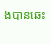ងបានឆេះ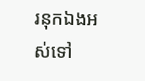រនុកឯងអស់ទៅ